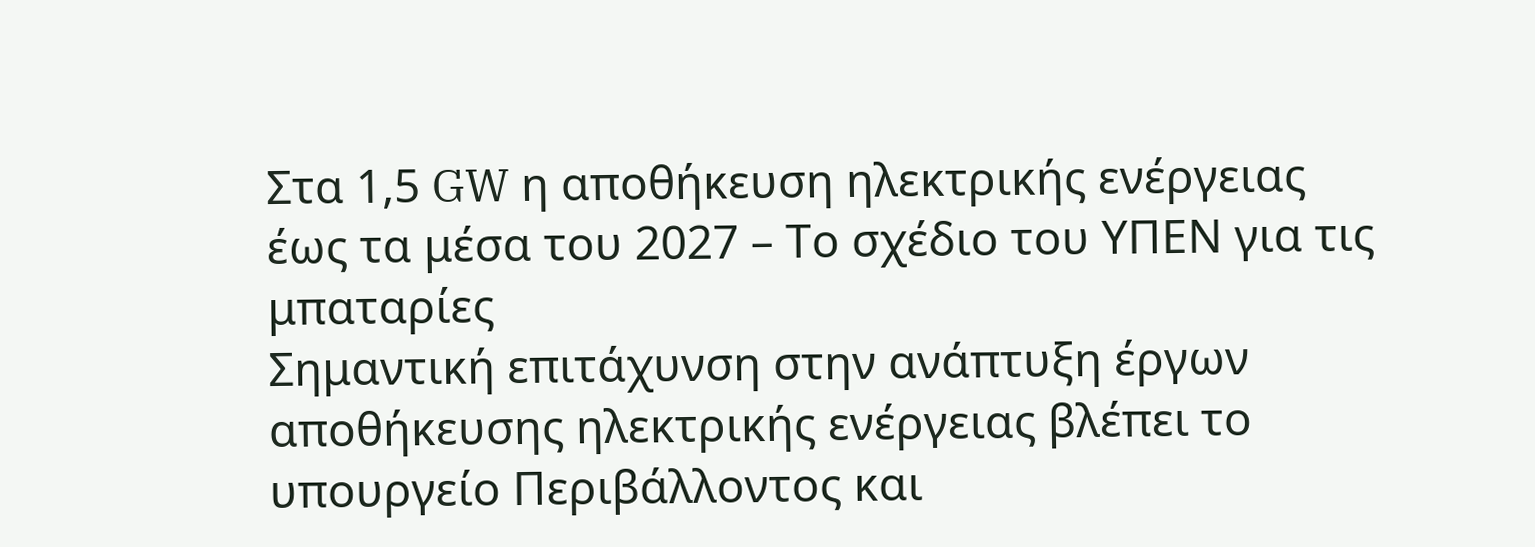Στα 1,5 GW η αποθήκευση ηλεκτρικής ενέργειας έως τα μέσα του 2027 – Το σχέδιο του ΥΠΕΝ για τις μπαταρίες
Σημαντική επιτάχυνση στην ανάπτυξη έργων αποθήκευσης ηλεκτρικής ενέργειας βλέπει το υπουργείο Περιβάλλοντος και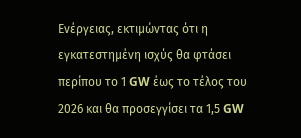Ενέργειας, εκτιμώντας ότι η εγκατεστημένη ισχύς θα φτάσει περίπου το 1 GW έως το τέλος του 2026 και θα προσεγγίσει τα 1,5 GW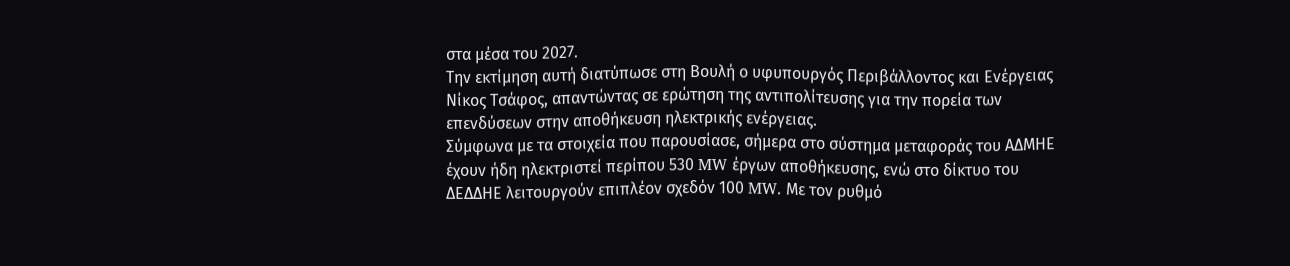στα μέσα του 2027.
Την εκτίμηση αυτή διατύπωσε στη Βουλή ο υφυπουργός Περιβάλλοντος και Ενέργειας Νίκος Τσάφος, απαντώντας σε ερώτηση της αντιπολίτευσης για την πορεία των επενδύσεων στην αποθήκευση ηλεκτρικής ενέργειας.
Σύμφωνα με τα στοιχεία που παρουσίασε, σήμερα στο σύστημα μεταφοράς του ΑΔΜΗΕ έχουν ήδη ηλεκτριστεί περίπου 530 MW έργων αποθήκευσης, ενώ στο δίκτυο του ΔΕΔΔΗΕ λειτουργούν επιπλέον σχεδόν 100 MW. Με τον ρυθμό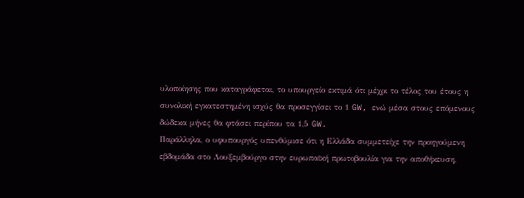υλοποίησης που καταγράφεται, το υπουργείο εκτιμά ότι μέχρι το τέλος του έτους η συνολική εγκατεστημένη ισχύς θα προσεγγίσει το 1 GW, ενώ μέσα στους επόμενους δώδεκα μήνες θα φτάσει περίπου τα 1,5 GW.
Παράλληλα, ο υφυπουργός υπενθύμισε ότι η Ελλάδα συμμετείχε την προηγούμενη εβδομάδα στο Λουξεμβούργο στην ευρωπαϊκή πρωτοβουλία για την αποθήκευση,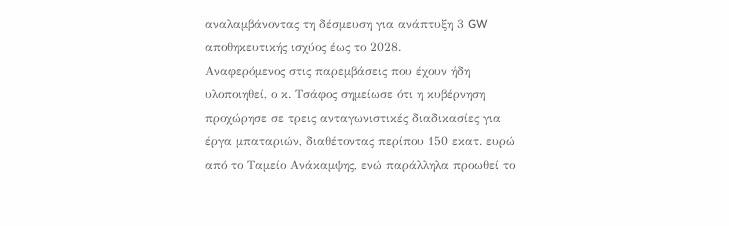αναλαμβάνοντας τη δέσμευση για ανάπτυξη 3 GW αποθηκευτικής ισχύος έως το 2028.
Αναφερόμενος στις παρεμβάσεις που έχουν ήδη υλοποιηθεί, ο κ. Τσάφος σημείωσε ότι η κυβέρνηση προχώρησε σε τρεις ανταγωνιστικές διαδικασίες για έργα μπαταριών, διαθέτοντας περίπου 150 εκατ. ευρώ από το Ταμείο Ανάκαμψης, ενώ παράλληλα προωθεί το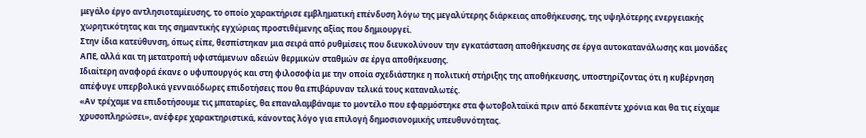μεγάλο έργο αντλησιοταμίευσης, το οποίο χαρακτήρισε εμβληματική επένδυση λόγω της μεγαλύτερης διάρκειας αποθήκευσης, της υψηλότερης ενεργειακής χωρητικότητας και της σημαντικής εγχώριας προστιθέμενης αξίας που δημιουργεί.
Στην ίδια κατεύθυνση, όπως είπε, θεσπίστηκαν μια σειρά από ρυθμίσεις που διευκολύνουν την εγκατάσταση αποθήκευσης σε έργα αυτοκατανάλωσης και μονάδες ΑΠΕ, αλλά και τη μετατροπή υφιστάμενων αδειών θερμικών σταθμών σε έργα αποθήκευσης.
Ιδιαίτερη αναφορά έκανε ο υφυπουργός και στη φιλοσοφία με την οποία σχεδιάστηκε η πολιτική στήριξης της αποθήκευσης, υποστηρίζοντας ότι η κυβέρνηση απέφυγε υπερβολικά γενναιόδωρες επιδοτήσεις που θα επιβάρυναν τελικά τους καταναλωτές.
«Αν τρέχαμε να επιδοτήσουμε τις μπαταρίες, θα επαναλαμβάναμε το μοντέλο που εφαρμόστηκε στα φωτοβολταϊκά πριν από δεκαπέντε χρόνια και θα τις είχαμε χρυσοπληρώσει», ανέφερε χαρακτηριστικά, κάνοντας λόγο για επιλογή δημοσιονομικής υπευθυνότητας.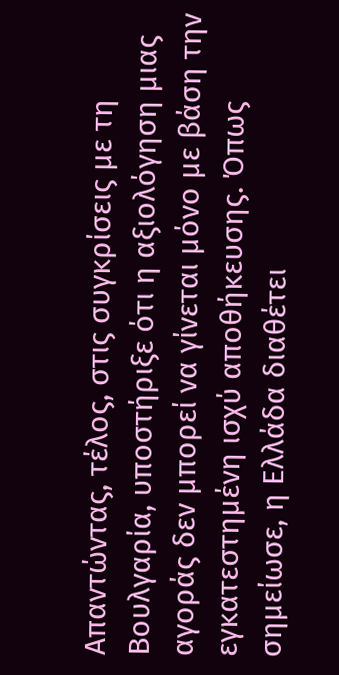Απαντώντας, τέλος, στις συγκρίσεις με τη Βουλγαρία, υποστήριξε ότι η αξιολόγηση μιας αγοράς δεν μπορεί να γίνεται μόνο με βάση την εγκατεστημένη ισχύ αποθήκευσης. Όπως σημείωσε, η Ελλάδα διαθέτει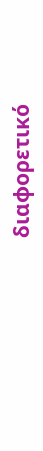διαφορετικό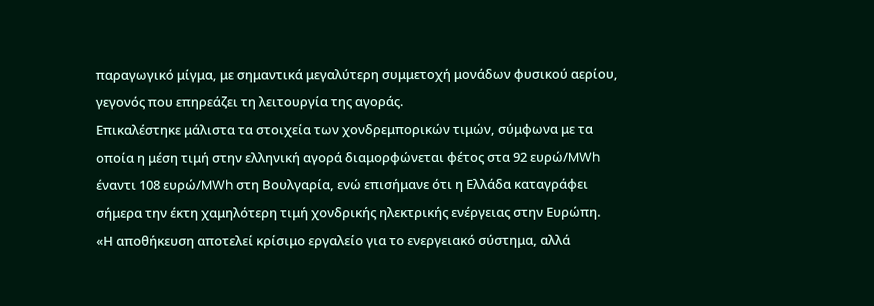παραγωγικό μίγμα, με σημαντικά μεγαλύτερη συμμετοχή μονάδων φυσικού αερίου, γεγονός που επηρεάζει τη λειτουργία της αγοράς.
Επικαλέστηκε μάλιστα τα στοιχεία των χονδρεμπορικών τιμών, σύμφωνα με τα οποία η μέση τιμή στην ελληνική αγορά διαμορφώνεται φέτος στα 92 ευρώ/MWh έναντι 108 ευρώ/MWh στη Βουλγαρία, ενώ επισήμανε ότι η Ελλάδα καταγράφει σήμερα την έκτη χαμηλότερη τιμή χονδρικής ηλεκτρικής ενέργειας στην Ευρώπη.
«Η αποθήκευση αποτελεί κρίσιμο εργαλείο για το ενεργειακό σύστημα, αλλά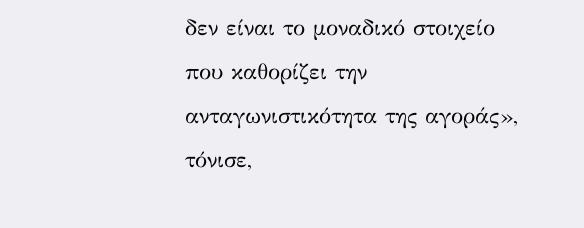δεν είναι το μοναδικό στοιχείο που καθορίζει την ανταγωνιστικότητα της αγοράς», τόνισε,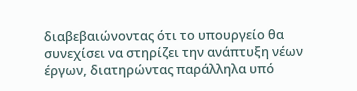διαβεβαιώνοντας ότι το υπουργείο θα συνεχίσει να στηρίζει την ανάπτυξη νέων έργων, διατηρώντας παράλληλα υπό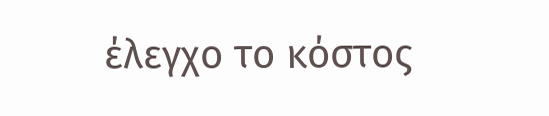έλεγχο το κόστος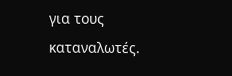για τους καταναλωτές.